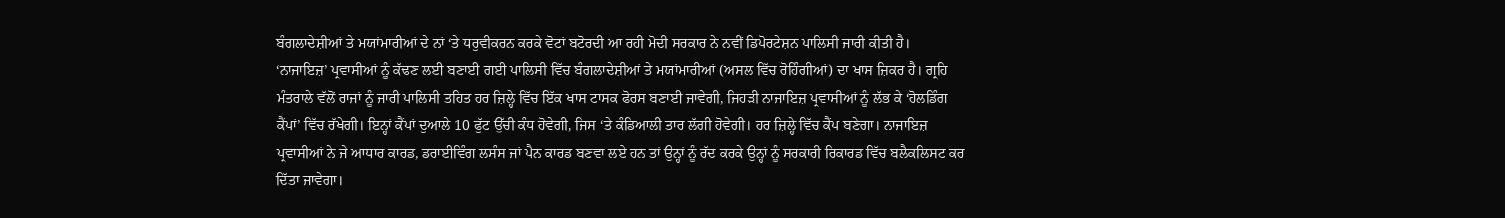ਬੰਗਲਾਦੇਸ਼ੀਆਂ ਤੇ ਮਯਾਂਮਾਰੀਆਂ ਦੇ ਨਾਂ ‘ਤੇ ਧਰੁਵੀਕਰਨ ਕਰਕੇ ਵੋਟਾਂ ਬਟੋਰਦੀ ਆ ਰਹੀ ਮੋਦੀ ਸਰਕਾਰ ਨੇ ਨਵੀਂ ਡਿਪੋਰਟੇਸ਼ਨ ਪਾਲਿਸੀ ਜਾਰੀ ਕੀਤੀ ਹੈ। ‘ਨਾਜਾਇਜ਼’ ਪ੍ਰਵਾਸੀਆਂ ਨੂੰ ਕੱਢਣ ਲਈ ਬਣਾਈ ਗਈ ਪਾਲਿਸੀ ਵਿੱਚ ਬੰਗਲਾਦੇਸ਼ੀਆਂ ਤੇ ਮਯਾਂਮਾਰੀਆਂ (ਅਸਲ ਵਿੱਚ ਰੋਹਿੰਗੀਆਂ) ਦਾ ਖਾਸ ਜ਼ਿਕਰ ਹੈ। ਗ੍ਰਹਿ ਮੰਤਰਾਲੇ ਵੱਲੋਂ ਰਾਜਾਂ ਨੂੰ ਜਾਰੀ ਪਾਲਿਸੀ ਤਹਿਤ ਹਰ ਜ਼ਿਲ੍ਹੇ ਵਿੱਚ ਇੱਕ ਖਾਸ ਟਾਸਕ ਫੋਰਸ ਬਣਾਈ ਜਾਵੇਗੀ, ਜਿਹੜੀ ਨਾਜਾਇਜ਼ ਪ੍ਰਵਾਸੀਆਂ ਨੂੰ ਲੱਭ ਕੇ ‘ਹੋਲਡਿੰਗ ਕੈਂਪਾਂ’ ਵਿੱਚ ਰੱਖੇਗੀ। ਇਨ੍ਹਾਂ ਕੈਂਪਾਂ ਦੁਆਲੇ 10 ਫੁੱਟ ਉੱਚੀ ਕੰਧ ਹੋਵੇਗੀ, ਜਿਸ ‘ਤੇ ਕੰਡਿਆਲੀ ਤਾਰ ਲੱਗੀ ਹੋਵੇਗੀ। ਹਰ ਜ਼ਿਲ੍ਹੇ ਵਿੱਚ ਕੈਂਪ ਬਣੇਗਾ। ਨਾਜਾਇਜ਼ ਪ੍ਰਵਾਸੀਆਂ ਨੇ ਜੇ ਆਧਾਰ ਕਾਰਡ, ਡਰਾਈਵਿੰਗ ਲਸੰਸ ਜਾਂ ਪੈਨ ਕਾਰਡ ਬਣਵਾ ਲਏ ਹਨ ਤਾਂ ਉਨ੍ਹਾਂ ਨੂੰ ਰੱਦ ਕਰਕੇ ਉਨ੍ਹਾਂ ਨੂੰ ਸਰਕਾਰੀ ਰਿਕਾਰਡ ਵਿੱਚ ਬਲੈਕਲਿਸਟ ਕਰ ਦਿੱਤਾ ਜਾਵੇਗਾ।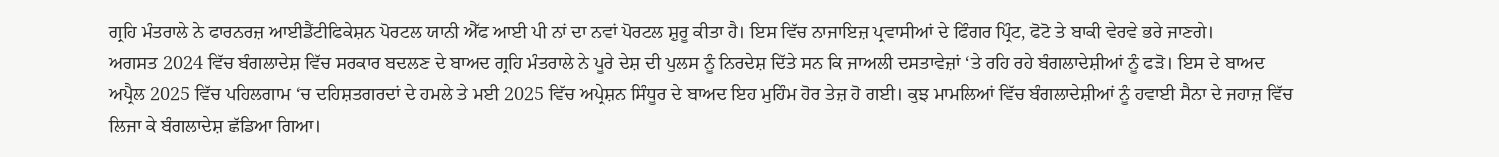ਗ੍ਰਹਿ ਮੰਤਰਾਲੇ ਨੇ ਫਾਰਨਰਜ਼ ਆਈਡੈਂਟੀਫਿਕੇਸ਼ਨ ਪੋਰਟਲ ਯਾਨੀ ਐੱਫ ਆਈ ਪੀ ਨਾਂ ਦਾ ਨਵਾਂ ਪੋਰਟਲ ਸ਼ੁਰੂ ਕੀਤਾ ਹੈ। ਇਸ ਵਿੱਚ ਨਾਜਾਇਜ਼ ਪ੍ਰਵਾਸੀਆਂ ਦੇ ਫਿੰਗਰ ਪ੍ਰਿੰਟ, ਫੋਟੋ ਤੇ ਬਾਕੀ ਵੇਰਵੇ ਭਰੇ ਜਾਣਗੇ।
ਅਗਸਤ 2024 ਵਿੱਚ ਬੰਗਲਾਦੇਸ਼ ਵਿੱਚ ਸਰਕਾਰ ਬਦਲਣ ਦੇ ਬਾਅਦ ਗ੍ਰਹਿ ਮੰਤਰਾਲੇ ਨੇ ਪੂਰੇ ਦੇਸ਼ ਦੀ ਪੁਲਸ ਨੂੰ ਨਿਰਦੇਸ਼ ਦਿੱਤੇ ਸਨ ਕਿ ਜਾਅਲੀ ਦਸਤਾਵੇਜ਼ਾਂ ‘ਤੇ ਰਹਿ ਰਹੇ ਬੰਗਲਾਦੇਸ਼ੀਆਂ ਨੂੰ ਫੜੋ। ਇਸ ਦੇ ਬਾਅਦ ਅਪ੍ਰੈਲ 2025 ਵਿੱਚ ਪਹਿਲਗਾਮ ‘ਚ ਦਹਿਸ਼ਤਗਰਦਾਂ ਦੇ ਹਮਲੇ ਤੇ ਮਈ 2025 ਵਿੱਚ ਅਪ੍ਰੇਸ਼ਨ ਸਿੰਧੂਰ ਦੇ ਬਾਅਦ ਇਹ ਮੁਹਿੰਮ ਹੋਰ ਤੇਜ਼ ਹੋ ਗਈ। ਕੁਝ ਮਾਮਲਿਆਂ ਵਿੱਚ ਬੰਗਲਾਦੇਸ਼ੀਆਂ ਨੂੰ ਹਵਾਈ ਸੈਨਾ ਦੇ ਜਹਾਜ਼ ਵਿੱਚ ਲਿਜਾ ਕੇ ਬੰਗਲਾਦੇਸ਼ ਛੱਡਿਆ ਗਿਆ।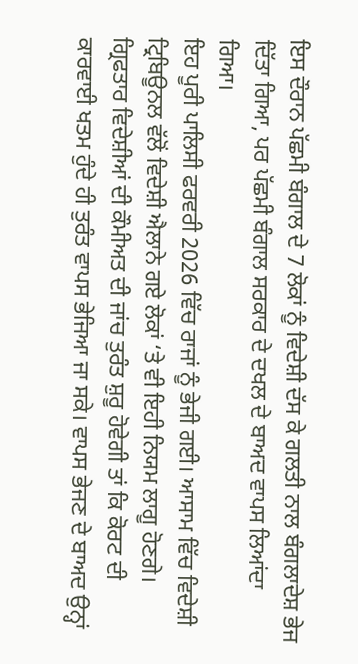ਇਸ ਦੌਰਾਨ ਪੱਛਮੀ ਬੰਗਾਲ ਦੇ 7 ਲੋਕਾਂ ਨੂੰ ਵਿਦੇਸ਼ੀ ਦੱਸ ਕੇ ਗਲਤੀ ਨਾਲ ਬੰਗਲਾਦੇਸ਼ ਭੇਜ ਦਿੱਤਾ ਗਿਆ, ਪਰ ਪੱਛਮੀ ਬੰਗਾਲ ਸਰਕਾਰ ਦੇ ਦਖਲ ਦੇ ਬਾਅਦ ਵਾਪਸ ਲਿਆਂਦਾ ਗਿਆ।
ਇਹ ਪੂਰੀ ਪਾਲਿਸੀ ਫਰਵਰੀ 2026 ਵਿੱਚ ਰਾਜਾਂ ਨੂੰ ਭੇਜੀ ਗਈ। ਆਸਾਮ ਵਿੱਚ ਵਿਦੇਸ਼ੀ ਟ੍ਰਿਬਿਊਨਲ ਵੱਲੋਂ ਵਿਦੇਸ਼ੀ ਐਲਾਨੇ ਗਏ ਲੋਕਾਂ ‘ਤੇ ਵੀ ਇਹੀ ਨਿਯਮ ਲਾਗੂ ਹੋਣਗੇ। ਗ੍ਰਿਫਤਾਰ ਵਿਦੇਸ਼ੀਆਂ ਦੀ ਕੌਮੀਅਤ ਦੀ ਜਾਂਚ ਤੁਰੰਤ ਸ਼ੁਰੂ ਹੋਵੇਗੀ ਤਾਂ ਕਿ ਕੋਰਟ ਦੀ ਕਾਰਵਾਈ ਖਤਮ ਹੁੰਦੇ ਹੀ ਤੁਰੰਤ ਵਾਪਸ ਭੇਜਿਆ ਜਾ ਸਕੇ। ਵਾਪਸ ਭੇਜਣ ਦੇ ਬਾਅਦ ਉਨ੍ਹਾਂ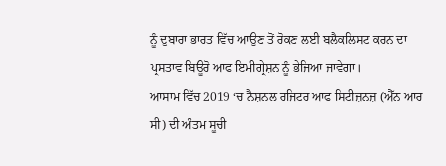ਨੂੰ ਦੁਬਾਰਾ ਭਾਰਤ ਵਿੱਚ ਆਉਣ ਤੋਂ ਰੋਕਣ ਲਈ ਬਲੈਕਲਿਸਟ ਕਰਨ ਦਾ ਪ੍ਰਸਤਾਵ ਬਿਊਰੋ ਆਫ ਇਮੀਗ੍ਰੇਸ਼ਨ ਨੂੰ ਭੇਜਿਆ ਜਾਵੇਗਾ।
ਆਸਾਮ ਵਿੱਚ 2019 ‘ਚ ਨੈਸ਼ਨਲ ਰਜਿਟਰ ਆਫ ਸਿਟੀਜ਼ਨਜ਼ (ਐੱਨ ਆਰ ਸੀ) ਦੀ ਅੰਤਮ ਸੂਚੀ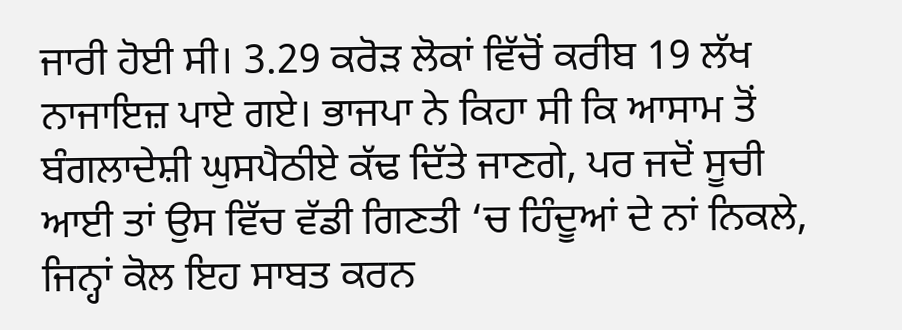ਜਾਰੀ ਹੋਈ ਸੀ। 3.29 ਕਰੋੜ ਲੋਕਾਂ ਵਿੱਚੋਂ ਕਰੀਬ 19 ਲੱਖ ਨਾਜਾਇਜ਼ ਪਾਏ ਗਏ। ਭਾਜਪਾ ਨੇ ਕਿਹਾ ਸੀ ਕਿ ਆਸਾਮ ਤੋਂ ਬੰਗਲਾਦੇਸ਼ੀ ਘੁਸਪੈਠੀਏ ਕੱਢ ਦਿੱਤੇ ਜਾਣਗੇ, ਪਰ ਜਦੋਂ ਸੂਚੀ ਆਈ ਤਾਂ ਉਸ ਵਿੱਚ ਵੱਡੀ ਗਿਣਤੀ ‘ਚ ਹਿੰਦੂਆਂ ਦੇ ਨਾਂ ਨਿਕਲੇ, ਜਿਨ੍ਹਾਂ ਕੋਲ ਇਹ ਸਾਬਤ ਕਰਨ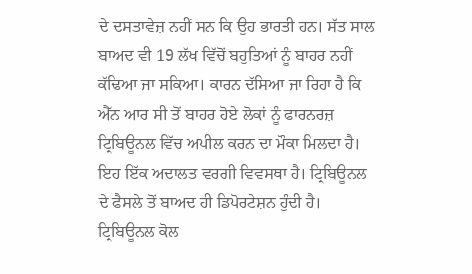ਦੇ ਦਸਤਾਵੇਜ਼ ਨਹੀਂ ਸਨ ਕਿ ਉਹ ਭਾਰਤੀ ਹਨ। ਸੱਤ ਸਾਲ ਬਾਅਦ ਵੀ 19 ਲੱਖ ਵਿੱਚੋਂ ਬਹੁਤਿਆਂ ਨੂੰ ਬਾਹਰ ਨਹੀਂ ਕੱਢਿਆ ਜਾ ਸਕਿਆ। ਕਾਰਨ ਦੱਸਿਆ ਜਾ ਰਿਹਾ ਹੈ ਕਿ ਐੱਨ ਆਰ ਸੀ ਤੋਂ ਬਾਹਰ ਹੋਏ ਲੋਕਾਂ ਨੂੰ ਫਾਰਨਰਜ਼ ਟ੍ਰਿਬਿਊਨਲ ਵਿੱਚ ਅਪੀਲ ਕਰਨ ਦਾ ਮੌਕਾ ਮਿਲਦਾ ਹੈ। ਇਹ ਇੱਕ ਅਦਾਲਤ ਵਰਗੀ ਵਿਵਸਥਾ ਹੈ। ਟ੍ਰਿਬਿਊਨਲ ਦੇ ਫੈਸਲੇ ਤੋਂ ਬਾਅਦ ਹੀ ਡਿਪੋਰਟੇਸ਼ਨ ਹੁੰਦੀ ਹੈ। ਟ੍ਰਿਬਿਊਨਲ ਕੋਲ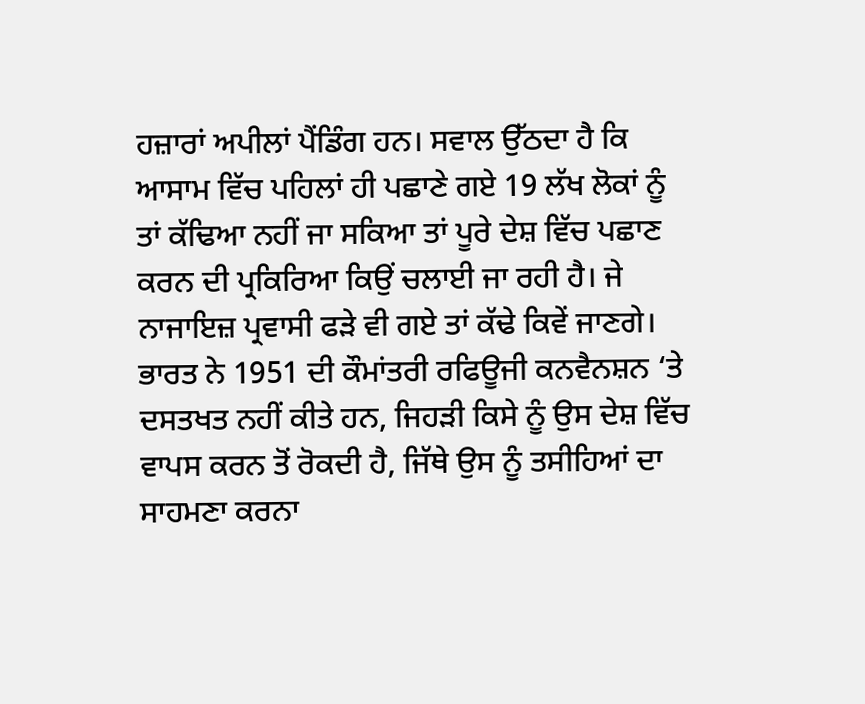ਹਜ਼ਾਰਾਂ ਅਪੀਲਾਂ ਪੈਂਡਿੰਗ ਹਨ। ਸਵਾਲ ਉੱਠਦਾ ਹੈ ਕਿ ਆਸਾਮ ਵਿੱਚ ਪਹਿਲਾਂ ਹੀ ਪਛਾਣੇ ਗਏ 19 ਲੱਖ ਲੋਕਾਂ ਨੂੰ ਤਾਂ ਕੱਢਿਆ ਨਹੀਂ ਜਾ ਸਕਿਆ ਤਾਂ ਪੂਰੇ ਦੇਸ਼ ਵਿੱਚ ਪਛਾਣ ਕਰਨ ਦੀ ਪ੍ਰਕਿਰਿਆ ਕਿਉਂ ਚਲਾਈ ਜਾ ਰਹੀ ਹੈ। ਜੇ ਨਾਜਾਇਜ਼ ਪ੍ਰਵਾਸੀ ਫੜੇ ਵੀ ਗਏ ਤਾਂ ਕੱਢੇ ਕਿਵੇਂ ਜਾਣਗੇ। ਭਾਰਤ ਨੇ 1951 ਦੀ ਕੌਮਾਂਤਰੀ ਰਫਿਊਜੀ ਕਨਵੈਨਸ਼ਨ ‘ਤੇ ਦਸਤਖਤ ਨਹੀਂ ਕੀਤੇ ਹਨ, ਜਿਹੜੀ ਕਿਸੇ ਨੂੰ ਉਸ ਦੇਸ਼ ਵਿੱਚ ਵਾਪਸ ਕਰਨ ਤੋਂ ਰੋਕਦੀ ਹੈ, ਜਿੱਥੇ ਉਸ ਨੂੰ ਤਸੀਹਿਆਂ ਦਾ ਸਾਹਮਣਾ ਕਰਨਾ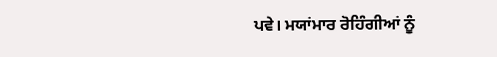ਪਵੇ। ਮਯਾਂਮਾਰ ਰੋਹਿੰਗੀਆਂ ਨੂੰ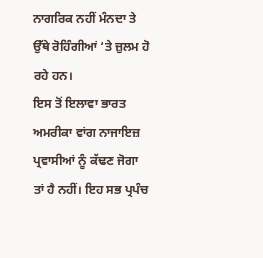ਨਾਗਰਿਕ ਨਹੀਂ ਮੰਨਦਾ ਤੇ ਉੱਥੇ ਰੋਹਿੰਗੀਆਂ ‘ਤੇ ਜ਼ੁਲਮ ਹੋ ਰਹੇ ਹਨ।
ਇਸ ਤੋਂ ਇਲਾਵਾ ਭਾਰਤ ਅਮਰੀਕਾ ਵਾਂਗ ਨਾਜਾਇਜ਼ ਪ੍ਰਵਾਸੀਆਂ ਨੂੰ ਕੱਢਣ ਜੋਗਾ ਤਾਂ ਹੈ ਨਹੀਂ। ਇਹ ਸਭ ਪ੍ਰਪੰਚ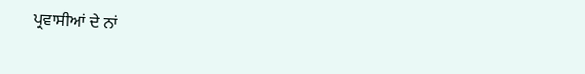ਪ੍ਰਵਾਸੀਆਂ ਦੇ ਨਾਂ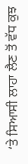‘ਤੇ ਸਿਆਸੀ ਲਾਹਾ ਲੈਣ ਤੋਂ ਵੱਧ ਕੁਝ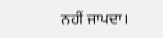ਨਹੀਂ ਜਾਪਦਾ।